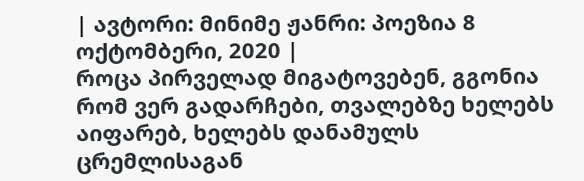| ავტორი: მინიმე ჟანრი: პოეზია 8 ოქტომბერი, 2020 |
როცა პირველად მიგატოვებენ, გგონია რომ ვერ გადარჩები, თვალებზე ხელებს აიფარებ, ხელებს დანამულს ცრემლისაგან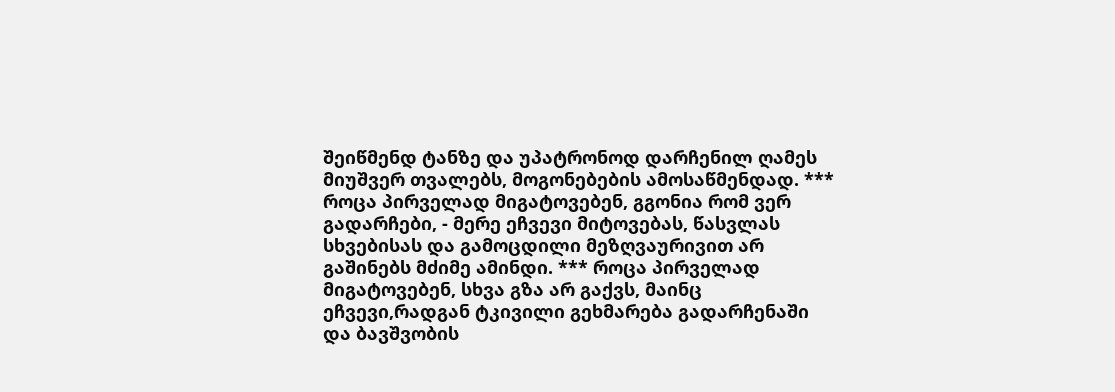შეიწმენდ ტანზე და უპატრონოდ დარჩენილ ღამეს მიუშვერ თვალებს, მოგონებების ამოსაწმენდად. *** როცა პირველად მიგატოვებენ, გგონია რომ ვერ გადარჩები, - მერე ეჩვევი მიტოვებას, წასვლას სხვებისას და გამოცდილი მეზღვაურივით არ გაშინებს მძიმე ამინდი. *** როცა პირველად მიგატოვებენ, სხვა გზა არ გაქვს, მაინც ეჩვევი,რადგან ტკივილი გეხმარება გადარჩენაში და ბავშვობის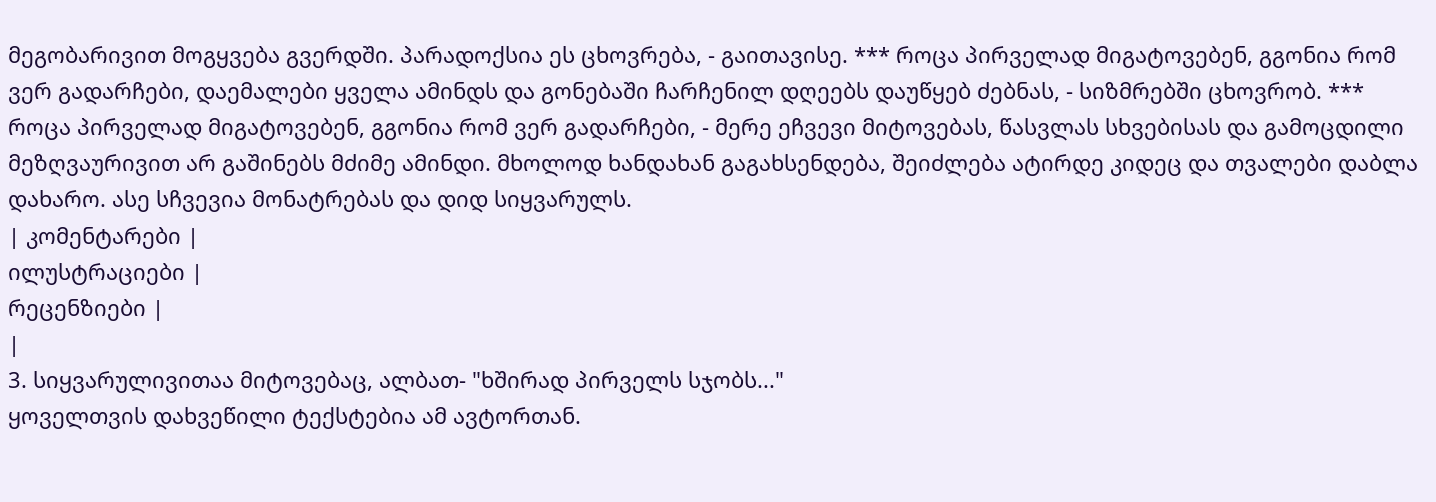მეგობარივით მოგყვება გვერდში. პარადოქსია ეს ცხოვრება, - გაითავისე. *** როცა პირველად მიგატოვებენ, გგონია რომ ვერ გადარჩები, დაემალები ყველა ამინდს და გონებაში ჩარჩენილ დღეებს დაუწყებ ძებნას, - სიზმრებში ცხოვრობ. *** როცა პირველად მიგატოვებენ, გგონია რომ ვერ გადარჩები, - მერე ეჩვევი მიტოვებას, წასვლას სხვებისას და გამოცდილი მეზღვაურივით არ გაშინებს მძიმე ამინდი. მხოლოდ ხანდახან გაგახსენდება, შეიძლება ატირდე კიდეც და თვალები დაბლა დახარო. ასე სჩვევია მონატრებას და დიდ სიყვარულს.
| კომენტარები |
ილუსტრაციები |
რეცენზიები |
|
3. სიყვარულივითაა მიტოვებაც, ალბათ- "ხშირად პირველს სჯობს..."
ყოველთვის დახვეწილი ტექსტებია ამ ავტორთან.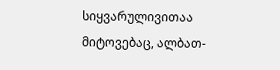სიყვარულივითაა მიტოვებაც, ალბათ-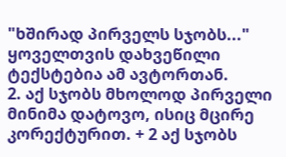"ხშირად პირველს სჯობს..."
ყოველთვის დახვეწილი ტექსტებია ამ ავტორთან.
2. აქ სჯობს მხოლოდ პირველი მინიმა დატოვო, ისიც მცირე კორექტურით. + 2 აქ სჯობს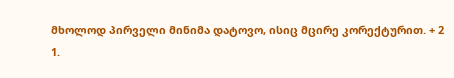მხოლოდ პირველი მინიმა დატოვო, ისიც მცირე კორექტურით. + 2
1.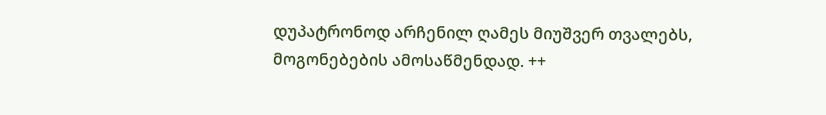დუპატრონოდ არჩენილ ღამეს მიუშვერ თვალებს, მოგონებების ამოსაწმენდად. ++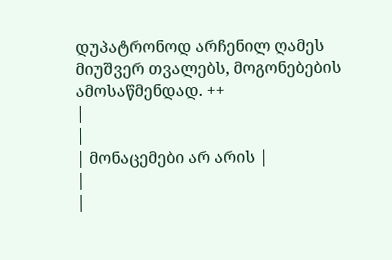დუპატრონოდ არჩენილ ღამეს მიუშვერ თვალებს, მოგონებების ამოსაწმენდად. ++
|
|
| მონაცემები არ არის |
|
|